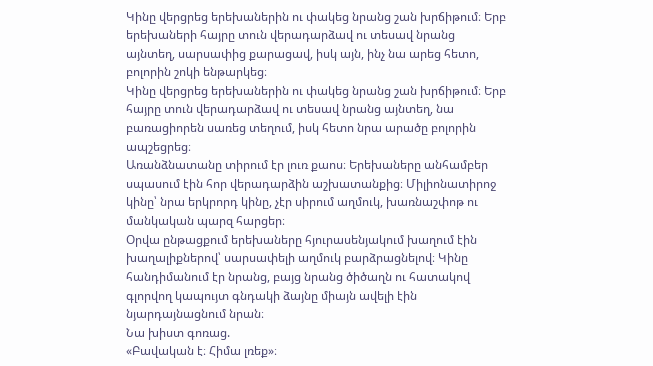Կինը վերցրեց երեխաներին ու փակեց նրանց շան խրճիթում։ Երբ երեխաների հայրը տուն վերադարձավ ու տեսավ նրանց այնտեղ, սարսափից քարացավ, իսկ այն, ինչ նա արեց հետո, բոլորին շոկի ենթարկեց։
Կինը վերցրեց երեխաներին ու փակեց նրանց շան խրճիթում։ Երբ հայրը տուն վերադարձավ ու տեսավ նրանց այնտեղ, նա բառացիորեն սառեց տեղում, իսկ հետո նրա արածը բոլորին ապշեցրեց։
Առանձնատանը տիրում էր լուռ քաոս։ Երեխաները անհամբեր սպասում էին հոր վերադարձին աշխատանքից։ Միլիոնատիրոջ կինը՝ նրա երկրորդ կինը, չէր սիրում աղմուկ, խառնաշփոթ ու մանկական պարզ հարցեր։
Օրվա ընթացքում երեխաները հյուրասենյակում խաղում էին խաղալիքներով՝ սարսափելի աղմուկ բարձրացնելով։ Կինը հանդիմանում էր նրանց, բայց նրանց ծիծաղն ու հատակով գլորվող կապույտ գնդակի ձայնը միայն ավելի էին նյարդայնացնում նրան։
Նա խիստ գոռաց.
«Բավական է։ Հիմա լռեք»։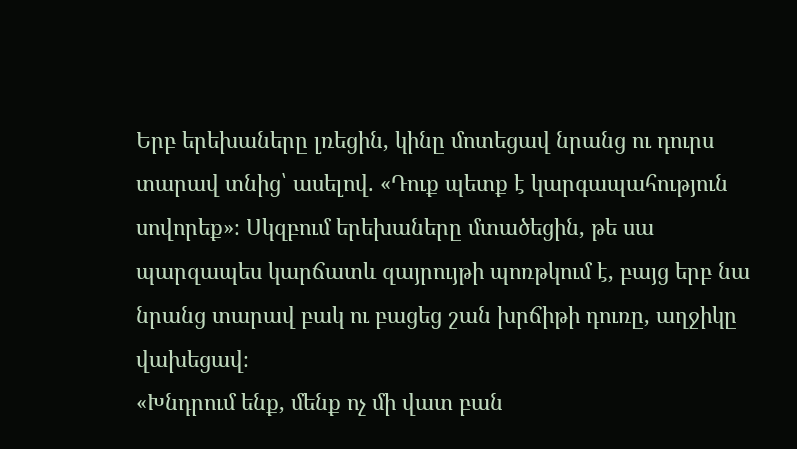Երբ երեխաները լռեցին, կինը մոտեցավ նրանց ու դուրս տարավ տնից՝ ասելով. «Դուք պետք է կարգապահություն սովորեք»։ Սկզբում երեխաները մտածեցին, թե սա պարզապես կարճատև զայրույթի պոռթկում է, բայց երբ նա նրանց տարավ բակ ու բացեց շան խրճիթի դուռը, աղջիկը վախեցավ։
«Խնդրում ենք, մենք ոչ մի վատ բան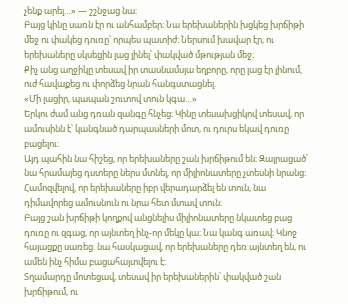չենք արել…» — շշնջաց նա։
Բայց կինը սառն էր ու անհամբեր։ Նա երեխաներին խցկեց խրճիթի մեջ ու փակեց դուռը՝ որպես պատիժ։ Ներսում խավար էր, ու երեխաները սկսեցին լաց լինել՝ փակված մթության մեջ։
Քիչ անց աղջիկը տեսավ իր տասնամսյա եղբորը, որը լաց էր լինում, ուժ հավաքեց ու փորձեց նրան հանգստացնել.
«Մի լացիր, պապան շուտով տուն կգա…»
Երկու ժամ անց դռան զանգը հնչեց։ Կինը տեսախցիկով տեսավ, որ ամուսինն է՝ կանգնած դարպասների մոտ, ու դուրս եկավ դուռը բացելու։
Այդ պահին նա հիշեց, որ երեխաները շան խրճիթում են։ Զայրացած՝ նա հրամայեց դստերը ներս մտնել, որ միլիոնատերը չտեսնի նրանց։ Համոզվելով, որ երեխաները իբր վերադարձել են տուն, նա դիմավորեց ամուսնուն ու նրա հետ մտավ տուն։
Բայց շան խրճիթի կողքով անցնելիս միլիոնատերը նկատեց բաց դուռը ու զգաց, որ այնտեղ ինչ-որ մեկը կա։ Նա կանգ առավ։ Կնոջ հայացքը սառեց. նա հասկացավ, որ երեխաները դեռ այնտեղ են, ու ամեն ինչ հիմա բացահայտվելու է։
Տղամարդը մոտեցավ, տեսավ իր երեխաներին՝ փակված շան խրճիթում, ու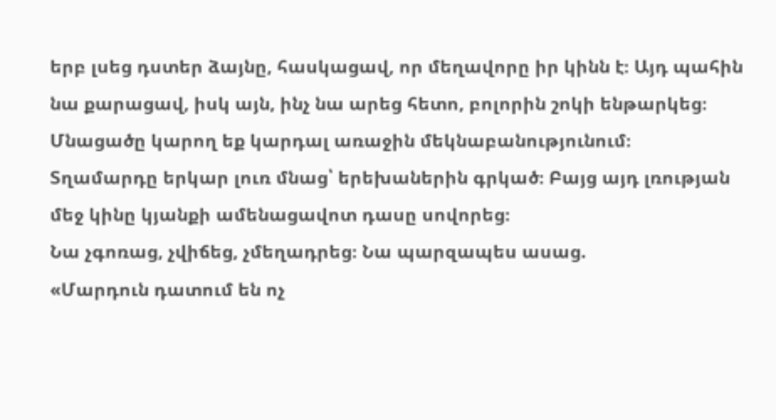երբ լսեց դստեր ձայնը, հասկացավ, որ մեղավորը իր կինն է։ Այդ պահին նա քարացավ, իսկ այն, ինչ նա արեց հետո, բոլորին շոկի ենթարկեց։
Մնացածը կարող եք կարդալ առաջին մեկնաբանությունում։
Տղամարդը երկար լուռ մնաց՝ երեխաներին գրկած։ Բայց այդ լռության մեջ կինը կյանքի ամենացավոտ դասը սովորեց։
Նա չգոռաց, չվիճեց, չմեղադրեց։ Նա պարզապես ասաց.
«Մարդուն դատում են ոչ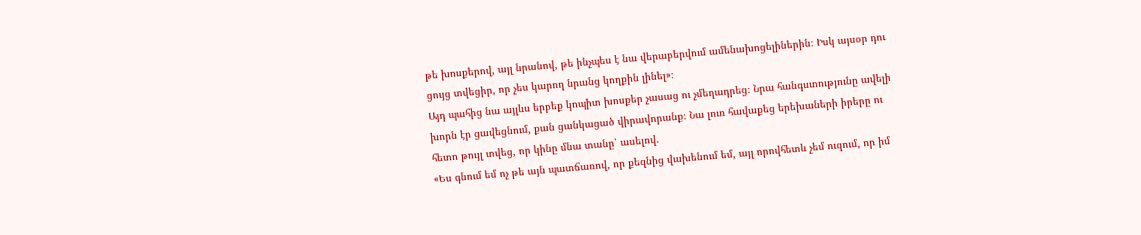թե խոսքերով, այլ նրանով, թե ինչպես է նա վերաբերվում ամենախոցելիներին։ Իսկ այսօր դու ցույց տվեցիր, որ չես կարող նրանց կողքին լինել»։
Այդ պահից նա այլևս երբեք կոպիտ խոսքեր չասաց ու չմեղադրեց։ Նրա հանգստությունը ավելի խորն էր ցավեցնում, քան ցանկացած վիրավորանք։ Նա լուռ հավաքեց երեխաների իրերը ու հետո թույլ տվեց, որ կինը մնա տանը՝ ասելով.
«Ես գնում եմ ոչ թե այն պատճառով, որ քեզնից վախենում եմ, այլ որովհետև չեմ ուզում, որ իմ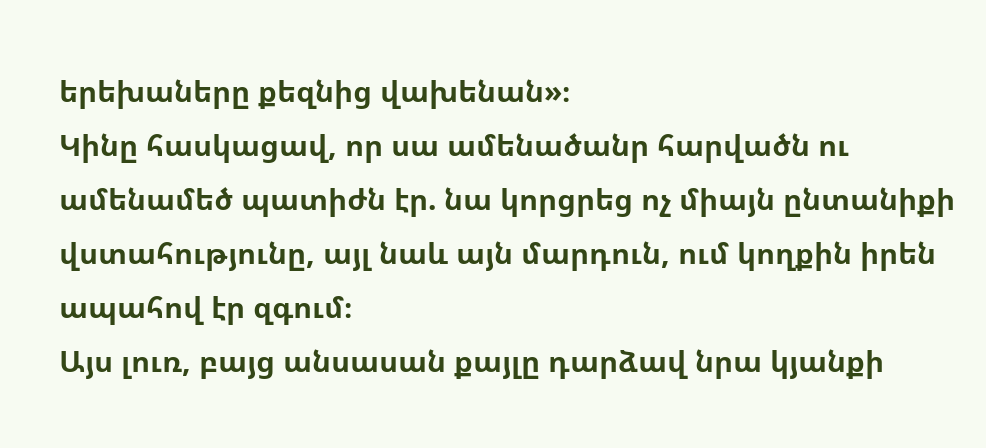երեխաները քեզնից վախենան»։
Կինը հասկացավ, որ սա ամենածանր հարվածն ու ամենամեծ պատիժն էր. նա կորցրեց ոչ միայն ընտանիքի վստահությունը, այլ նաև այն մարդուն, ում կողքին իրեն ապահով էր զգում։
Այս լուռ, բայց անսասան քայլը դարձավ նրա կյանքի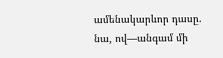ամենակարևոր դասը. նա, ով—անգամ մի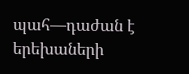պահ—դաժան է երեխաների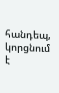հանդեպ, կորցնում է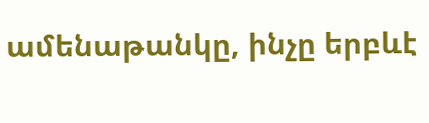ամենաթանկը, ինչը երբևէ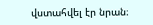վստահվել էր նրան։